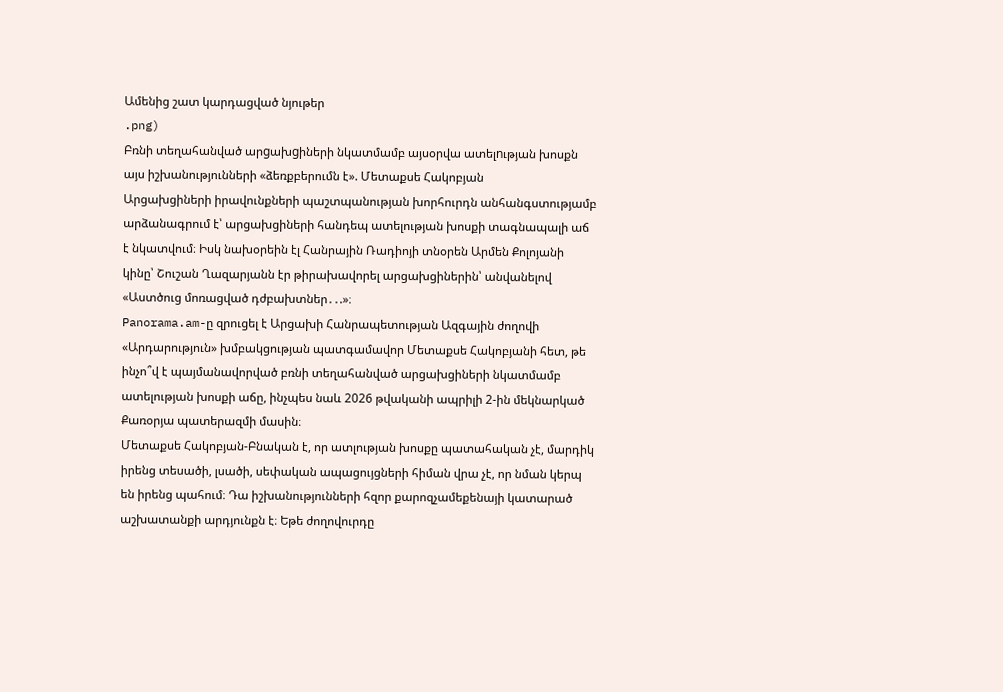Ամենից շատ կարդացված նյութեր
.png)
Բռնի տեղահանված արgախgիների նկատմամբ այսօրվա ատելnւթյան խոսքն այս իշխանությունների «ձեռքբերումն է». Մետաքսե Հակոբյան
Արցախցիների իրավունքների պաշտպանության խորհուրդն անհանգստությամբ արձանագրում է՝ արցախցիների հանդեպ ատելության խոսքի տագնապալի աճ է նկատվում։ Իսկ նախօրեին էլ Հանրային Ռադիոյի տնօրեն Արմեն Քոլոյանի կինը՝ Շուշան Ղազարյանն էր թիրախավորել արցախցիներին՝ անվանելով «Աստծուց մոռացված դժբախտներ․․.»։
Panorama.am-ը զրուցել է Արցախի Հանրապետության Ազգային ժողովի «Արդարություն» խմբակցության պատգամավոր Մետաքսե Հակոբյանի հետ, թե ինչո՞վ է պայմանավորված բռնի տեղահանված արցախցիների նկատմամբ ատելության խոսքի աճը, ինչպես նաև 2026 թվականի ապրիլի 2-ին մեկնարկած Քառօրյա պատերազմի մասին։
Մետաքսե Հակոբյան-Բնական է, որ ատլության խոսքը պատահական չէ, մարդիկ իրենց տեսածի, լսածի, սեփական ապացույցների հիման վրա չէ, որ նման կերպ են իրենց պահում։ Դա իշխանությունների հզոր քարոզչամեքենայի կատարած աշխատանքի արդյունքն է։ Եթե ժողովուրդը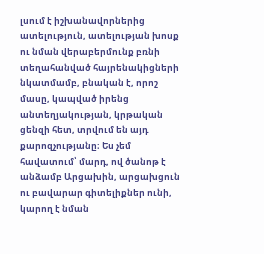լսում է իշխանավորներից ատելություն, ատելության խոսք ու նման վերաբերմունք բռնի տեղահանված հայրենակիցների նկատմամբ, բնական է, որոշ մասը, կապված իրենց անտեղյակության, կրթական ցենզի հետ, տրվում են այդ քարոզչությանը։ Ես չեմ հավատում՝ մարդ, ով ծանոթ է անձամբ Արցախին, արցախցուն ու բավարար գիտելիքներ ունի, կարող է նման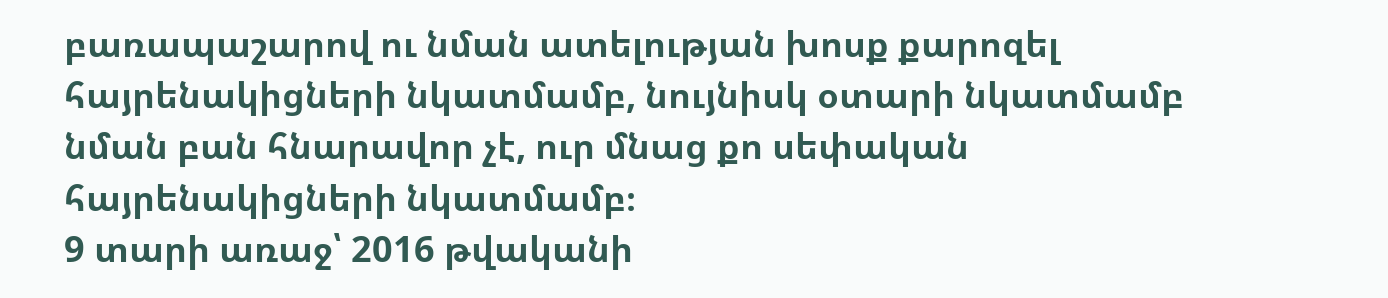բառապաշարով ու նման ատելության խոսք քարոզել հայրենակիցների նկատմամբ, նույնիսկ օտարի նկատմամբ նման բան հնարավոր չէ, ուր մնաց քո սեփական հայրենակիցների նկատմամբ։
9 տարի առաջ՝ 2016 թվականի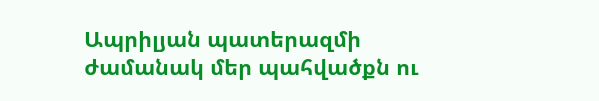Ապրիլյան պատերազմի ժամանակ մեր պահվածքն ու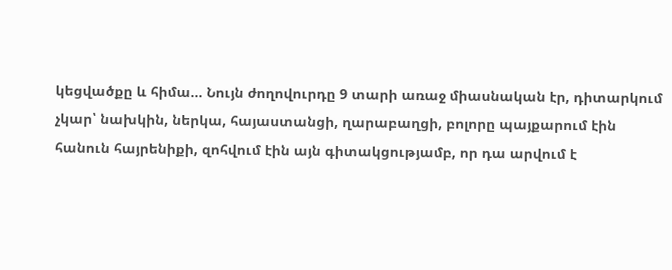կեցվածքը և հիմա... Նույն ժողովուրդը 9 տարի առաջ միասնական էր, դիտարկում չկար՝ նախկին, ներկա, հայաստանցի, ղարաբաղցի, բոլորը պայքարում էին հանուն հայրենիքի, զոհվում էին այն գիտակցությամբ, որ դա արվում է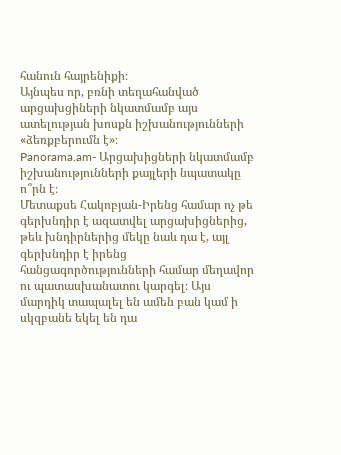հանուն հայրենիքի։
Այնպես որ, բռնի տեղահանված արցախցիների նկատմամբ այս ատելության խոսքն իշխանությունների «ձեռքբերումն է»։
Panorama.am- Արցախիցների նկատմամբ իշխանությունների քայլերի նպատակը ո՞րն է։
Մետաքսե Հակոբյան-Իրենց համար ոչ թե գերխնդիր է ազատվել արցախիցներից, թեև խնդիրներից մեկը նաև դա է, այլ գերխնդիր է իրենց հանցագործությունների համար մեղավոր ու պատասխանատու կարգել։ Այս մարդիկ տապալել են ամեն բան կամ ի սկզբանե եկել են դա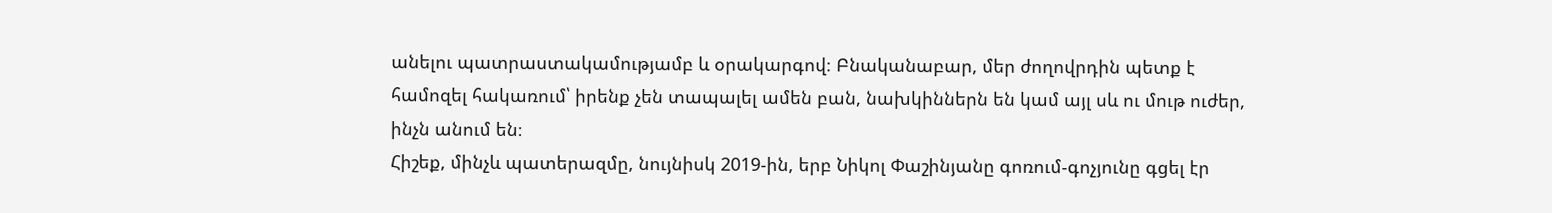անելու պատրաստակամությամբ և օրակարգով։ Բնականաբար, մեր ժողովրդին պետք է համոզել հակառում՝ իրենք չեն տապալել ամեն բան, նախկիններն են կամ այլ սև ու մութ ուժեր, ինչն անում են։
Հիշեք, մինչև պատերազմը, նույնիսկ 2019-ին, երբ Նիկոլ Փաշինյանը գոռում-գոչյունը գցել էր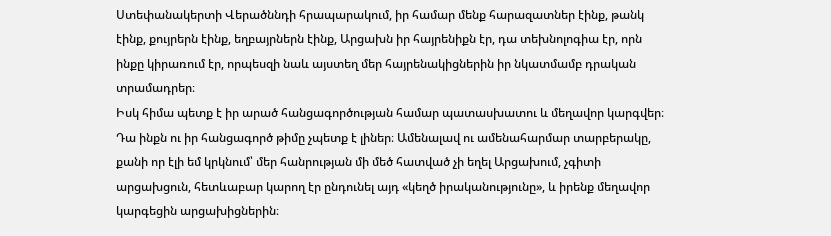Ստեփանակերտի Վերածննդի հրապարակում, իր համար մենք հարազատներ էինք, թանկ էինք, քույրերն էինք, եղբայրներն էինք, Արցախն իր հայրենիքն էր, դա տեխնոլոգիա էր, որն ինքը կիրառում էր, որպեսզի նաև այստեղ մեր հայրենակիցներին իր նկատմամբ դրական տրամադրեր։
Իսկ հիմա պետք է իր արած հանցագործության համար պատասխատու և մեղավոր կարգվեր։ Դա ինքն ու իր հանցագործ թիմը չպետք է լիներ։ Ամենալավ ու ամենահարմար տարբերակը, քանի որ էլի եմ կրկնում՝ մեր հանրության մի մեծ հատված չի եղել Արցախում, չգիտի արցախցուն, հետևաբար կարող էր ընդունել այդ «կեղծ իրականությունը», և իրենք մեղավոր կարգեցին արցախիցներին։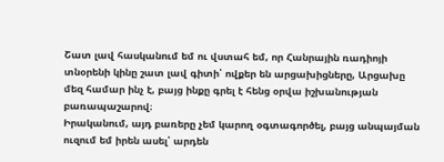Շատ լավ հասկանում եմ ու վստահ եմ, որ Հանրային ռադիոյի տնօրենի կինը շատ լավ գիտի՝ ովքեր են արցախիցները, Արցախը մեզ համար ինչ է, բայց ինքը գրել է հենց օրվա իշխանության բառապաշարով։
Իրականում, այդ բառերը չեմ կարող օգտագործել, բայց անպայման ուզում եմ իրեն ասել՝ արդեն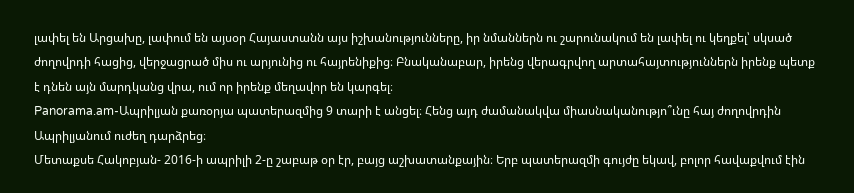լափել են Արցախը, լափում են այսօր Հայաստանն այս իշխանությունները, իր նմաններն ու շարունակում են լափել ու կեղքել՝ սկսած ժողովրդի հացից, վերջացրած միս ու արյունից ու հայրենիքից։ Բնականաբար, իրենց վերագրվող արտահայտություններն իրենք պետք է դնեն այն մարդկանց վրա, ում որ իրենք մեղավոր են կարգել։
Panorama.am-Ապրիլյան քառօրյա պատերազմից 9 տարի է անցել։ Հենց այդ ժամանակվա միասնականությո՞ւնը հայ ժողովրդին Ապրիլյանում ուժեղ դարձրեց։
Մետաքսե Հակոբյան- 2016-ի ապրիլի 2-ը շաբաթ օր էր, բայց աշխատանքային։ Երբ պատերազմի գույժը եկավ, բոլոր հավաքվում էին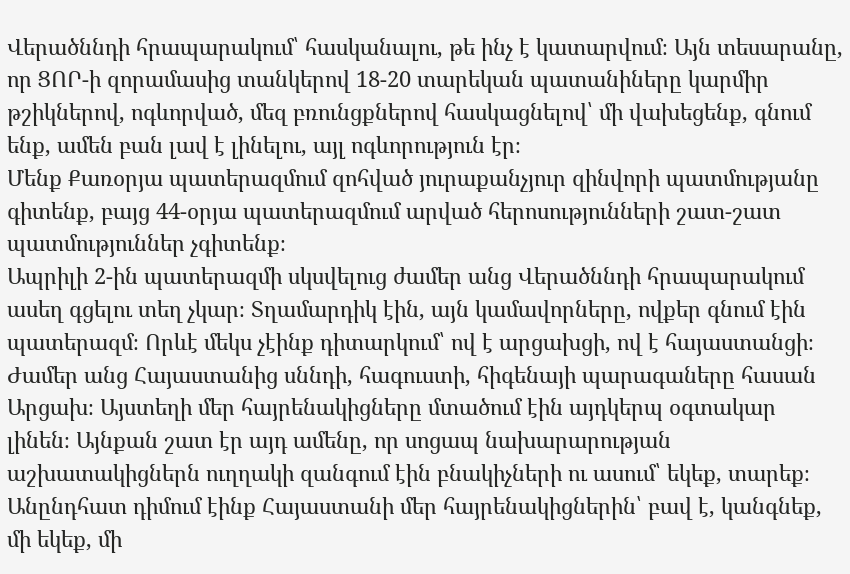Վերածննդի հրապարակում՝ հասկանալու, թե ինչ է կատարվում։ Այն տեսարանը, որ ՑՈՐ-ի զորամասից տանկերով 18-20 տարեկան պատանիները կարմիր թշիկներով, ոգևորված, մեզ բռունցքներով հասկացնելով՝ մի վախեցենք, գնում ենք, ամեն բան լավ է լինելու, այլ ոգևորություն էր։
Մենք Քառօրյա պատերազմում զոհված յուրաքանչյուր զինվորի պատմությանը գիտենք, բայց 44-օրյա պատերազմում արված հերոսությունների շատ-շատ պատմություններ չգիտենք։
Ապրիլի 2-ին պատերազմի սկսվելուց ժամեր անց Վերածննդի հրապարակում ասեղ գցելու տեղ չկար։ Տղամարդիկ էին, այն կամավորները, ովքեր գնում էին պատերազմ։ Որևէ մեկս չէինք դիտարկում՝ ով է արցախցի, ով է հայաստանցի։ Ժամեր անց Հայաստանից սննդի, հագուստի, հիգենայի պարագաները հասան Արցախ։ Այստեղի մեր հայրենակիցները մտածում էին այդկերպ օգտակար լինեն։ Այնքան շատ էր այդ ամենը, որ սոցապ նախարարության աշխատակիցներն ուղղակի զանգում էին բնակիչների ու ասում՝ եկեք, տարեք։ Անընդհատ դիմում էինք Հայաստանի մեր հայրենակիցներին՝ բավ է, կանգնեք, մի եկեք, մի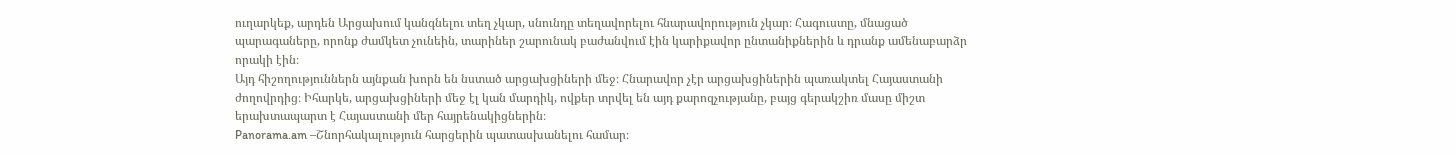ուղարկեք, արդեն Արցախում կանգնելու տեղ չկար, սնունդը տեղավորելու հնարավորություն չկար։ Հագուստը, մնացած պարագաները, որոնք ժամկետ չունեին, տարիներ շարունակ բաժանվում էին կարիքավոր ընտանիքներին և դրանք ամենաբարձր որակի էին։
Այդ հիշողություններն այնքան խորն են նստած արցախցիների մեջ։ Հնարավոր չէր արցախցիներին պառակտել Հայաստանի ժողովրդից։ Իհարկե, արցախցիների մեջ էլ կան մարդիկ, ովքեր տրվել են այդ քարոզչությանը, բայց գերակշիռ մասը միշտ երախտապարտ է Հայաստանի մեր հայրենակիցներին։
Panorama.am –Շնորհակալություն հարցերին պատասխանելու համար։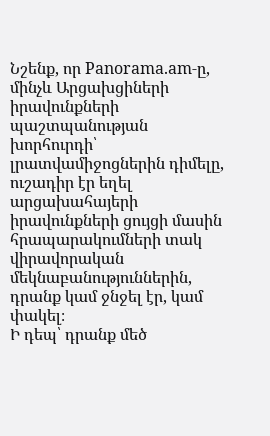Նշենք, որ Panorama.am-ը, մինչև Արցախցիների իրավունքների պաշտպանության խորհուրդի՝ լրատվամիջոցներին դիմելը, ուշադիր էր եղել արցախահայերի իրավունքների ցույցի մասին հրապարակումների տակ վիրավորական մեկնաբանություններին, դրանք կամ ջնջել էր, կամ փակել։
Ի դեպ՝ դրանք մեծ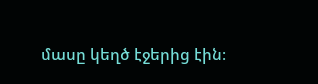մասը կեղծ էջերից էին։